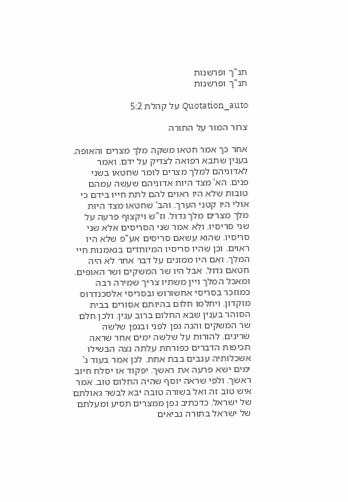תנ"ך ופרשנות
תנ"ך ופרשנות

Quotation_auto על קהלת 5:2

צרור המור על התורה

אחר כך אמר חטאו משקה מלך מצרים והאופה. בענין שתבא רפואה לצדיק על ידם. ואמר לאדוניהם למלך מצרים לומר שחטאו בשני פנים. הא' מצד היות אדוניהם שעשה עמהם טובות שלא היו ראוים להם לתת חייו בידם כי אולי היו קטני הערך. והב' שחטאו מצד היות מלך מצרים מלך גדול. וז"ש ויקצוף פרעה על שני סריסיו. ולא אמר שני הסריסים אלא שני סריסיו. שהוא עשאם סריסים אע"פ שלא היו ראוים. וכן שהיו סריסיו המיוחדים בנאמנות חיי המלך. ואם היו ממונים על דבר אחר לא היה חטאם גדול. אבל היו שר המשקים ושר האופים. ומאכל המלך ויין משתיו צריך שמירה רבה כמוזכר בסריסי אחשורוש ובסריסי אלסכנדרוס מוקדון. ויחלמו חלום בהיותם אסורים בבית הסוהר בענין שבא החלום ברוב ענין. ולכן חלם שר המשקים והנה גפן לפני ובגפן שלשה שריגים. להורות על שלשה ימים אחר שראה תכיפות הדברים כפורחת עלתה נצה הבשילו אשכלותיה ענבים בבת אחת. לכן אמר בעוד ג' ימים ישא פרעה את ראשך. יפקוד או יסלח חיוב ראשך. ולפי שראה יוסף שהיה החלום טוב. אמר איש טוב זה ואל בשורה טובה יבא לבשר גאולתם של ישראל. כדכתיב גפן ממצרים תסיע ומעלתם של ישראל בתורה נביאים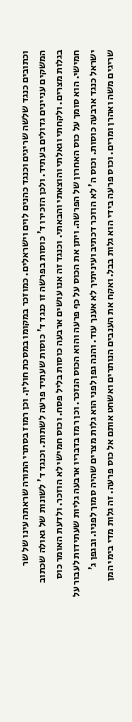וכתובים כנגד שלשה שריגים וכנגד כהנים לוים וישראלים. כמוזכר במקומו במסכת חולין. וכן רמוז בסתרי התורה שראתה עינו של שר המשקים עניינים גדולים בעתיד. ולכן הזכירו ד' כוסות בפרשה זו כנגד ד' כוסות שעתיד פרעה לשתות. וכנגד ד' לשונות של גאולה שכתוב בגלות מצרים. ולקחתי וגאלתי והוצאתי והבאתי. וכנגד זה אנו עושים ארבעה כוסות בליל פסח. וכוס חמישי לא הוזכר. ולדעת האומר כוס חמישי. הוא סומך על כוס האחרון של הפרשה. ויתן את הכוס על כף פרעה והוא הכוס הנזכר. וכן רמז בדבריו ארבעה גליות שעתידות לעבור על ישראל כנגד ארבעה כוסות. וכוס ה' לא הוזכר דכתיב ועיניתיך לא אענך עוד. והנה גפן לפני הוא גלות מצרים שהיה סמוך לפניו. ובגפן ג' שריגים משה ואהרן ומרים. וכוס פרעה בידי הוא גלות בבל. ואקח את הענבים הנותרים ואשחט אותם אל כוס פרעה. זה גלות מדי בימי המן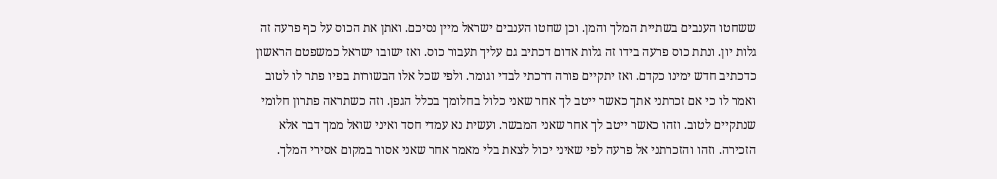ששחטו הענבים בשתיית המלך והמן. וכן שחטו הענבים ישראל מיין נסיכם. ואתן את הכוס על כף פרעה זה גלות יון. ונתת כוס פרעה בידו זה גלות אדום דכתיב גם עליך תעבור כוס. ואז ישובו ישראל כמשפטם הראשון כדכתיב חדש ימינו כקדם. ואז יתקיים פורה דרכתי לבדי וגומר. ולפי שכל אלו הבשורות בפיו פתר לו לטוב ואמר לו כי אם זכרתני אתך כאשר ייטב לך אחר שאני כלול בחלומך בכלל הגפן. וזה כשתראה פתרון חלומי שנתקיים לטוב. וזהו כאשר ייטב לך אחר שאני המבשר. ועשית נא עמדי חסד ואיני שואל ממך דבר אלא הזכירה. וזהו והזכרתני אל פרעה לפי שאיני יכול לצאת בלי מאמר אחר שאני אסור במקום אסירי המלך.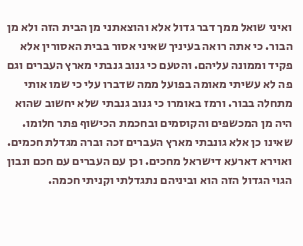ואיני שואל ממך דבר גדול אלא והוצאתני מן הבית הזה ולא מן הבור. כי אתה רואה בעיניך שאיני אסור בבית האסורין אלא פקיד וממונה עליהם. והטעם כי גנוב גנבתי מארץ העברים וגם פה לא עשיתי מאומה בפועל ממה שדברו עלי כי שמו אותי מתחלה בבור. ורמז באומרו כי גנוב גנבתי שלא יחשוב שהוא היה מן המכשפים והקוסמים ובחכמת הכישוף פתר חלומו. שאינו כן אלא גונבתי מארץ העברים זכה וברה מגדלת חכמים. ואוירא דארעא דישראל מחכים. וכן עם העברים עם חכם ונבון הגוי הגדול הזה הוא וביניהם נתגדלתי וקניתי חכמה.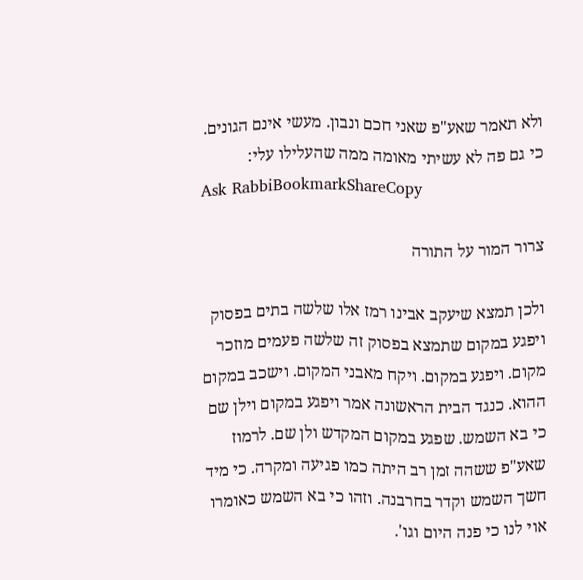ולא תאמר שאע"פ שאני חכם ונבון. מעשי אינם הגונים. כי גם פה לא עשיתי מאומה ממה שהעלילו עלי:
Ask RabbiBookmarkShareCopy

צרור המור על התורה

ולכן תמצא שיעקב אבינו רמז אלו שלשה בתים בפסוק ויפגע במקום שתמצא בפסוק זה שלשה פעמים מוזכר מקום. ויפגע במקום. ויקח מאבני המקום. וישכב במקום ההוא. כנגד הבית הראשונה אמר ויפגע במקום וילן שם כי בא השמש. שפגע במקום המקדש ולן שם. לרמוז שאע"פ ששהה זמן רב היתה כמו פגיעה ומקרה. כי מיד חשך השמש וקדר בחרבנה. וזהו כי בא השמש כאומרו אוי לנו כי פנה היום וגו'.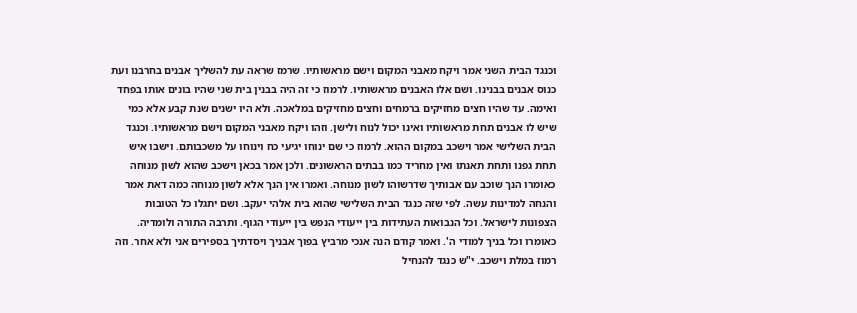וכנגד הבית השני אמר ויקח מאבני המקום וישם מראשותיו. שרמז שראה עת להשליך אבנים בחרבנו ועת כנוס אבנים בבנינו. ושם אלו האבנים מראשותיו. לרמוז כי זה היה בבנין בית שני שהיו בונים אותו בפחד ואימה. עד שהיו חצים מחזיקים ברמחים וחצים מחזיקים במלאכה. ולא היו ישנים שנת קבע אלא כמי שיש לו אבנים תחת מראשותיו ואינו יכול לנוח ולישן. וזהו ויקח מאבני המקום וישם מראשותיו. וכנגד הבית השלישי אמר וישכב במקום ההוא. לרמוז כי שם ינוחו יגיעי כח וינוחו על משכבותם. וישבו איש תחת גפנו ותחת תאנתו ואין מחריד כמו בבתים הראשונים. ולכן אמר בכאן וישכב שהוא לשון מנוחה כאומרו הנך שוכב עם אבותיך שדרשוהו לשון מנוחה. ואמרו אין הנך אלא לשון מנוחה כמה דאת אמר והנחה למדינות עשה. לפי שזה כנגד הבית השלישי שהוא בית אלהי יעקב. ושם יתגלו כל הטובות הצפונות לישראל. וכל הנבואות העתידות בין ייעודי הנפש בין ייעודי הגוף. ותרבה התורה ולומדיה. כאומרו וכל בניך למודי ה'. ואמר קודם הנה אנכי מרביץ בפוך אבניך ויסדתיך בספירים אני ולא אחר. וזה רמוז במלת וישכב. י"ש כנגד להנחיל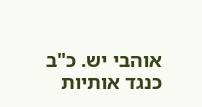אוהבי יש. כ"ב כנגד אותיות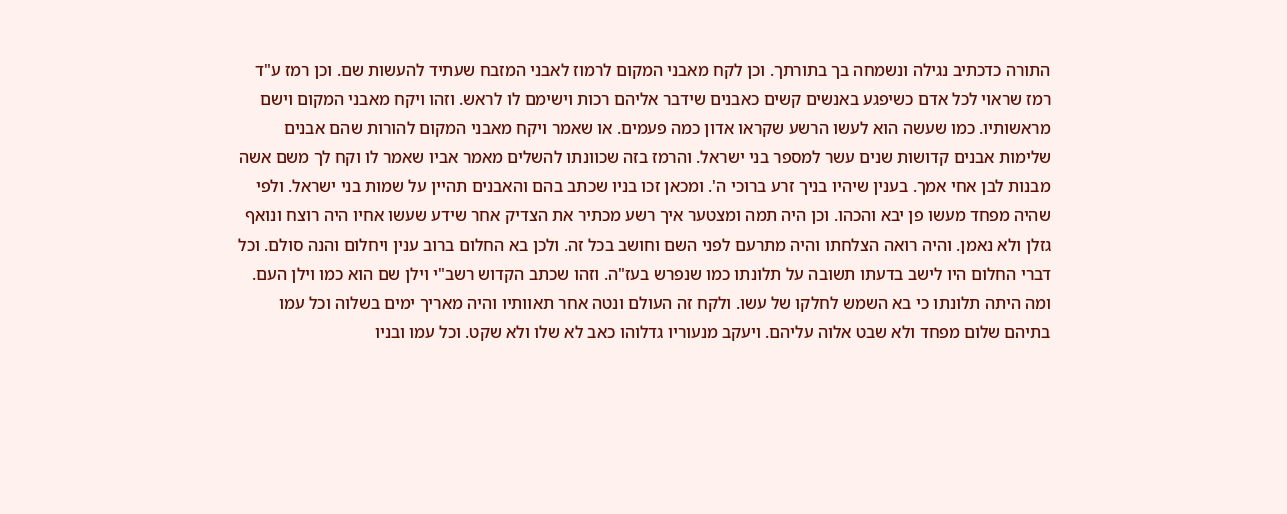התורה כדכתיב נגילה ונשמחה בך בתורתך. וכן לקח מאבני המקום לרמוז לאבני המזבח שעתיד להעשות שם. וכן רמז ע"ד רמז שראוי לכל אדם כשיפגע באנשים קשים כאבנים שידבר אליהם רכות וישימם לו לראש. וזהו ויקח מאבני המקום וישם מראשותיו. כמו שעשה הוא לעשו הרשע שקראו אדון כמה פעמים. או שאמר ויקח מאבני המקום להורות שהם אבנים שלימות אבנים קדושות שנים עשר למספר בני ישראל. והרמז בזה שכוונתו להשלים מאמר אביו שאמר לו וקח לך משם אשה מבנות לבן אחי אמך. בענין שיהיו בניך זרע ברוכי ה'. ומכאן זכו בניו שכתב בהם והאבנים תהיין על שמות בני ישראל. ולפי שהיה מפחד מעשו פן יבא והכהו. וכן היה תמה ומצטער איך רשע מכתיר את הצדיק אחר שידע שעשו אחיו היה רוצח ונואף גזלן ולא נאמן. והיה רואה הצלחתו והיה מתרעם לפני השם וחושב בכל זה. ולכן בא החלום ברוב ענין ויחלום והנה סולם. וכל דברי החלום היו לישב בדעתו תשובה על תלונתו כמו שנפרש בעז"ה. וזהו שכתב הקדוש רשב"י וילן שם הוא כמו וילן העם. ומה היתה תלונתו כי בא השמש לחלקו של עשו. ולקח זה העולם ונטה אחר תאוותיו והיה מאריך ימים בשלוה וכל עמו בתיהם שלום מפחד ולא שבט אלוה עליהם. ויעקב מנעוריו גדלוהו כאב לא שלו ולא שקט. וכל עמו ובניו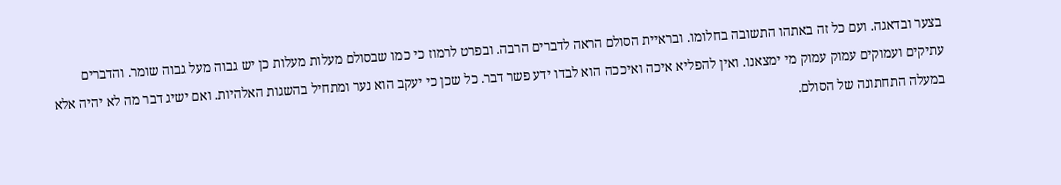בצער ובדאגה. ועם כל זה באתהו התשובה בחלומו. ובראיית הסולם הראה לדברים הרבה. ובפרט לרמוז כי כמו שבסולם מעלות מעלות כן יש גבוה מעל גבוה שומר. והדברים עתיקים ועמוקים עמוק עמוק מי ימצאנו. ואין להפליא איכה ואיככה הוא לבדו ידע פשר דבר. כל שכן כי יעקב הוא נער ומתחיל בהשגות האלהיות. ואם ישיג דבר מה לא יהיה אלא במעלה התחתונה של הסולם.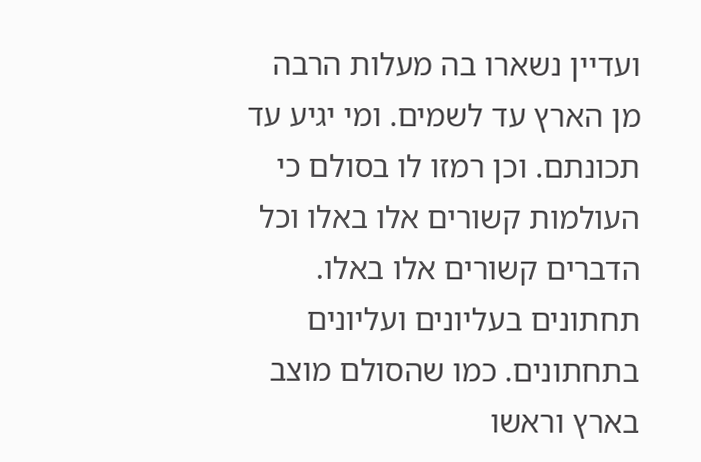ועדיין נשארו בה מעלות הרבה מן הארץ עד לשמים. ומי יגיע עד תכונתם. וכן רמזו לו בסולם כי העולמות קשורים אלו באלו וכל הדברים קשורים אלו באלו. תחתונים בעליונים ועליונים בתחתונים. כמו שהסולם מוצב בארץ וראשו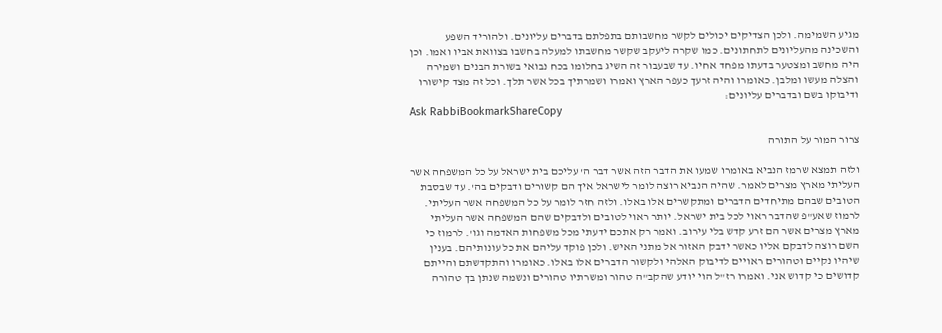מגיע השמימה. ולכן הצדיקים יכולים לקשר מחשבותם בתפלתם בדברים עליונים. ולהוריד השפע והשכינה מהעליונים לתחתונים. כמו שקרה ליעקב שקשר מחשבתו למעלה בחשבו בצוואת אביו ואמו. וכן היה מחשב ומצטער בדעתו מפחד אחיו. עד שבעבור זה השיג בחלומו בכח נבואי בשורת הבנים ושמירה והצלה מעשו ומלבן. כאומרו והיה זרעך כעפר הארץ ואמרו ושמרתיך בכל אשר תלך. וכל זה מצד קישורו ודיבוקו בשם ובדברים עליונים:
Ask RabbiBookmarkShareCopy

צרור המור על התורה

ולזה תמצא שרמז הנביא באומרו שמעו את הדבר הזה אשר דבר ה' עליכם בית ישראל על כל המשפחה אשר העליתי מארץ מצרים לאמר. שהיה הנביא רוצה לומר לישראל איך הם קשורים ודבקים בה'. עד שבסבת הטובים שבהם מתיחדים הדברים ומתקשרים אלו באלו. ולזה חזר לומר על כל המשפחה אשר העליתי. לרמוז שאע"פ שהדבר ראוי לכל בית ישראל. יותר ראוי לטובים ולדבקים שהם המשפחה אשר העליתי מארץ מצרים אשר הם זרע קדש בלי עירוב. ואמר רק אתכם ידעתי מכל משפחות האדמה וגו'. לרמוז כי השם רוצה לדבקם אליו כאשר ידבק האזור אל מתני האיש. ולכן פוקד עליהם את כל עונותיהם. בענין שיהיו נקיים וטהורים ראויים לדיבוק האלהי ולקשור הדברים אלו באלו. כאומרו והתקדשתם והייתם קדושים כי קדוש אני. ואמרו רז"ל הוי יודע שהקב"ה טהור ומשרתיו טהורים ונשמה שנתן בך טהורה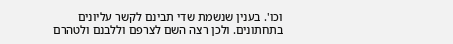וכו'. בענין שנשמת שדי תבינם לקשר עליונים בתחתונים. ולכן רצה השם לצרפם וללבנם ולטהרם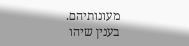מעונותיהם. בענין שיהו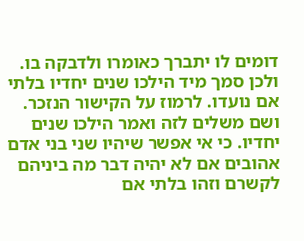דומים לו יתברך כאומרו ולדבקה בו. ולכן סמך מיד הילכו שנים יחדיו בלתי אם נועדו. לרמוז על הקישור הנזכר. ושם משלים לזה ואמר הילכו שנים יחדיו. כי אי אפשר שיהיו שני בני אדם אהובים אם לא יהיה דבר מה ביניהם לקשרם וזהו בלתי אם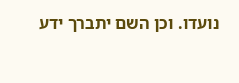נועדו. וכן השם יתברך ידע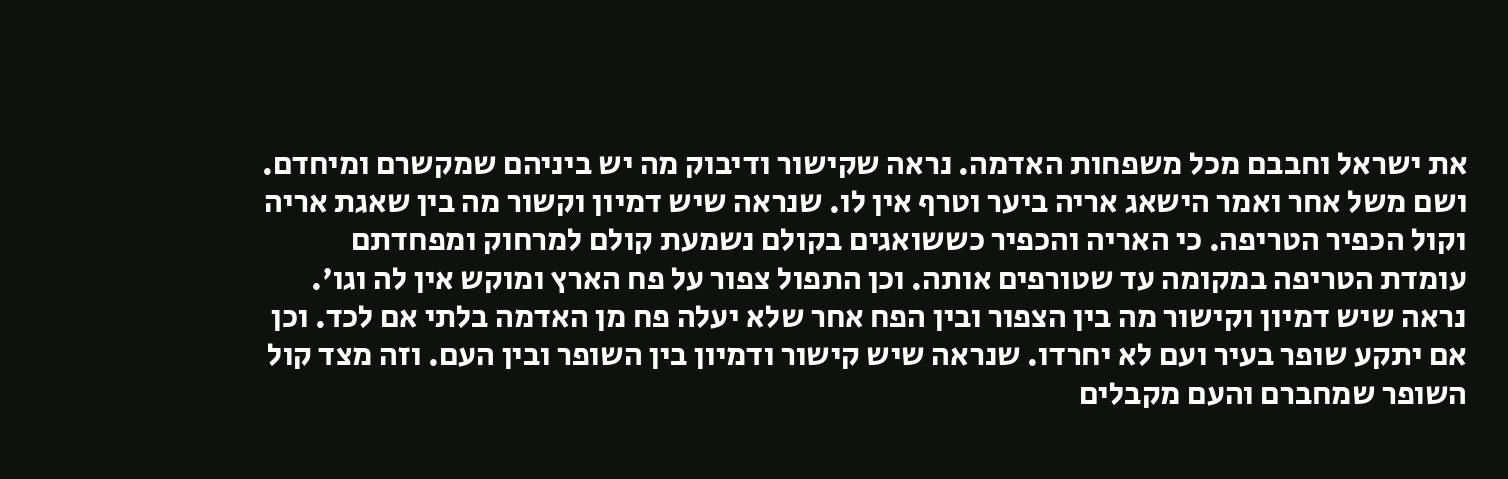את ישראל וחבבם מכל משפחות האדמה. נראה שקישור ודיבוק מה יש ביניהם שמקשרם ומיחדם. ושם משל אחר ואמר הישאג אריה ביער וטרף אין לו. שנראה שיש דמיון וקשור מה בין שאגת אריה וקול הכפיר הטריפה. כי האריה והכפיר כששואגים בקולם נשמעת קולם למרחוק ומפחדתם עומדת הטריפה במקומה עד שטורפים אותה. וכן התפול צפור על פח הארץ ומוקש אין לה וגו'. נראה שיש דמיון וקישור מה בין הצפור ובין הפח אחר שלא יעלה פח מן האדמה בלתי אם לכד. וכן אם יתקע שופר בעיר ועם לא יחרדו. שנראה שיש קישור ודמיון בין השופר ובין העם. וזה מצד קול השופר שמחברם והעם מקבלים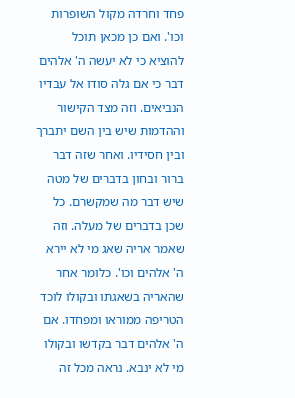פחד וחרדה מקול השופרות וכו'. ואם כן מכאן תוכל להוציא כי לא יעשה ה' אלהים דבר כי אם גלה סודו אל עבדיו הנביאים. וזה מצד הקישור וההדמות שיש בין השם יתברך ובין חסידיו. ואחר שזה דבר ברור ובחון בדברים של מטה שיש דבר מה שמקשרם. כל שכן בדברים של מעלה. וזה שאמר אריה שאג מי לא יירא ה' אלהים וכו'. כלומר אחר שהאריה בשאגתו ובקולו לוכד הטריפה ממוראו ומפחדו. אם ה' אלהים דבר בקדשו ובקולו מי לא ינבא. נראה מכל זה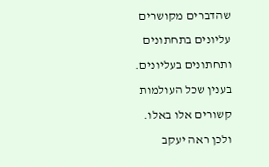שהדברים מקושרים עליונים בתחתונים ותחתונים בעליונים. בענין שכל העולמות קשורים אלו באלו. ולכן ראה יעקב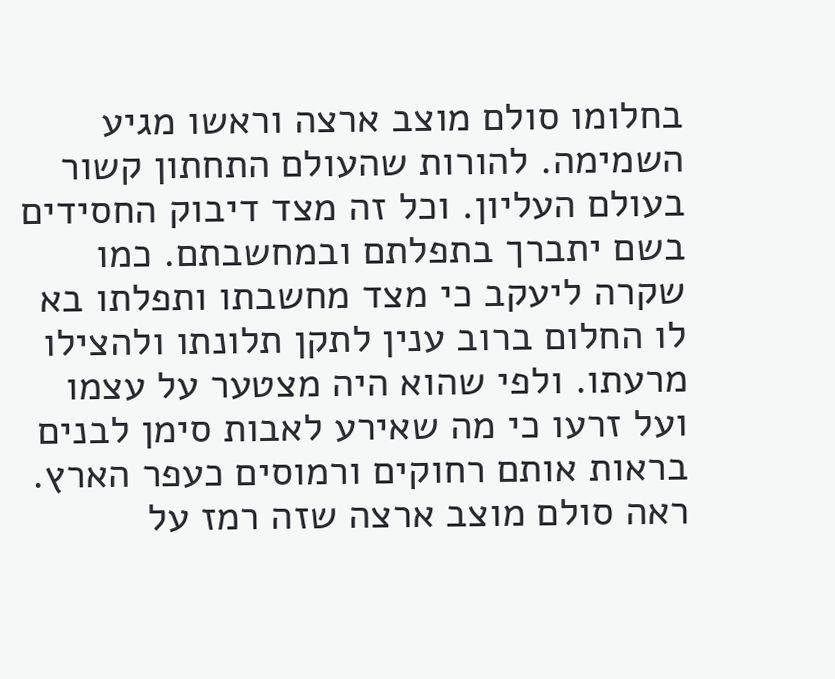בחלומו סולם מוצב ארצה וראשו מגיע השמימה. להורות שהעולם התחתון קשור בעולם העליון. וכל זה מצד דיבוק החסידים בשם יתברך בתפלתם ובמחשבתם. כמו שקרה ליעקב כי מצד מחשבתו ותפלתו בא לו החלום ברוב ענין לתקן תלונתו ולהצילו מרעתו. ולפי שהוא היה מצטער על עצמו ועל זרעו כי מה שאירע לאבות סימן לבנים בראות אותם רחוקים ורמוסים כעפר הארץ. ראה סולם מוצב ארצה שזה רמז על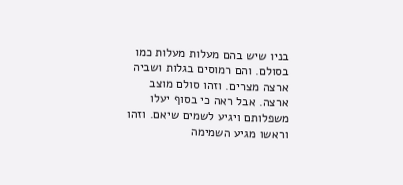בניו שיש בהם מעלות מעלות כמו בסולם. והם רמוסים בגלות ושביה ארצה מצרים. וזהו סולם מוצב ארצה. אבל ראה כי בסוף יעלו משפלותם ויגיע לשמים שיאם. וזהו וראשו מגיע השמימה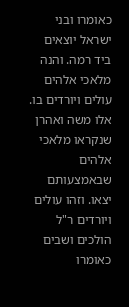כאומרו ובני ישראל יוצאים ביד רמה. והנה מלאכי אלהים עולים ויורדים בו. אלו משה ואהרן שנקראו מלאכי אלהים שבאמצעותם יצאו. וזהו עולים ויורדים ר"ל הולכים ושבים כאומרו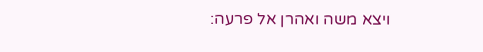ויצא משה ואהרן אל פרעה: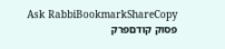Ask RabbiBookmarkShareCopy
פסוק קודםפרק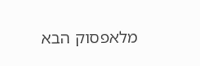מלאפסוק הבא